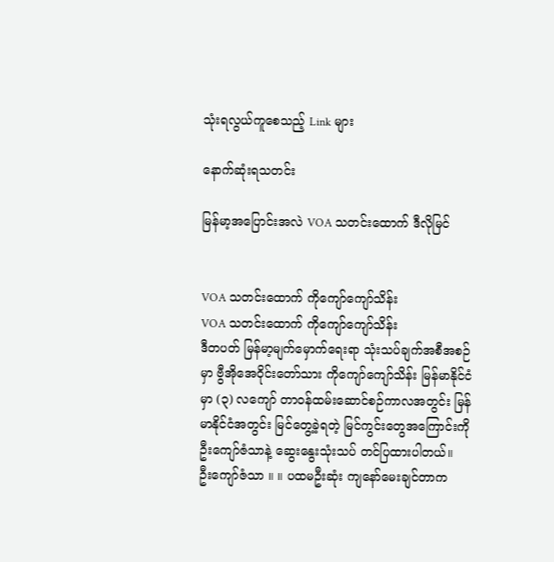သုံးရလွယ်ကူစေသည့် Link များ

နောက်ဆုံးရသတင်း

မြန်မာ့အပြောင်းအလဲ VOA သတင်းထောက် ဒီလိုမြင်


VOA သတင်းထောက် ကိုကျော်ကျော်သိန်း
VOA သတင်းထောက် ကိုကျော်ကျော်သိန်း
ဒီတပတ် မြန်မာ့မျက်မှောက်ရေးရာ သုံးသပ်ချက်အစီအစဉ်မှာ ဗွီအိုအေဝိုင်းတော်သား ကိုကျော်ကျော်သိန်း မြန်မာနိုင်ငံမှာ (၃) လကျော် တာဝန်ထမ်းဆောင်စဉ်ကာလအတွင်း မြန်မာနိုင်ငံအတွင်း မြင်တွေ့ခဲ့ရတဲ့ မြင်ကွင်းတွေအကြောင်းကို ဦးကျော်ဇံသာနဲ့ ဆွေးနွေးသုံးသပ် တင်ပြထားပါတယ်။
ဦးကျော်ဇံသာ ။ ။ ပထမဦးဆုံး ကျနော်မေးချင်တာက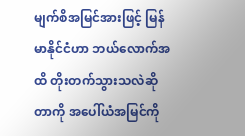မျက်စိအမြင်အားဖြင့် မြန်မာနိုင်ငံဟာ ဘယ်လောက်အထိ တိုးတက်သွားသလဲဆိုတာကို အပေါ်ယံအမြင်ကို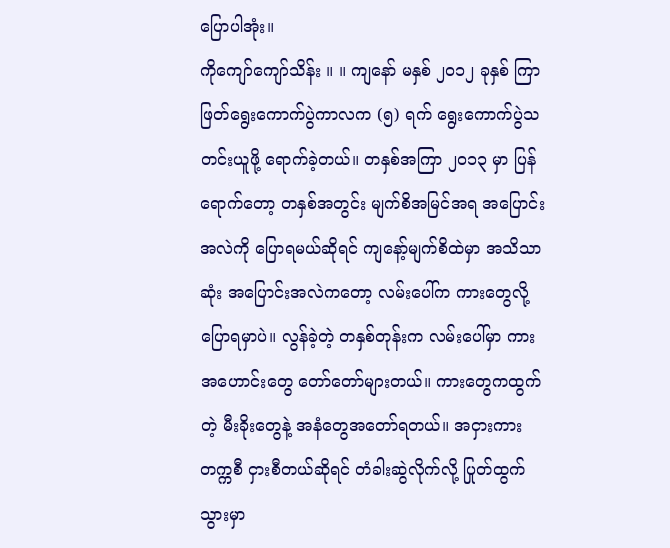ပြောပါအုံး။
ကိုကျော်ကျော်သိန်း ။ ။ ကျနော် မနှစ် ၂၀၁၂ ခုနှစ် ကြာဖြတ်ရွေးကောက်ပွဲကာလက (၅) ရက် ရွေးကောက်ပွဲသတင်းယူဖို့ ရောက်ခဲ့တယ်။ တနှစ်အကြာ ၂၀၁၃ မှာ ပြန်ရောက်တော့ တနှစ်အတွင်း မျက်စိအမြင်အရ အပြောင်းအလဲကို ပြောရမယ်ဆိုရင် ကျနော့်မျက်စိထဲမှာ အသိသာဆုံး အပြောင်းအလဲကတော့ လမ်းပေါ်က ကားတွေလို့ ပြောရမှာပဲ။ လွန်ခဲ့တဲ့ တနှစ်တုန်းက လမ်းပေါ်မှာ ကားအဟောင်းတွေ တော်တော်များတယ်။ ကားတွေကထွက်တဲ့ မီးခိုးတွေနဲ့ အနံတွေအတော်ရတယ်။ အငှားကား တက္ကစီ ငှားစီတယ်ဆိုရင် တံခါးဆွဲလိုက်လို့ ပြုတ်ထွက်သွားမှာ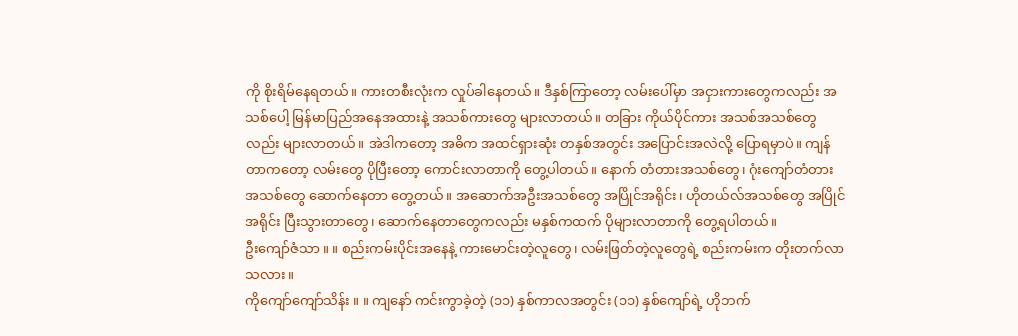ကို စိုးရိမ်နေရတယ်။ ကားတစီးလုံးက လှုပ်ခါနေတယ်။ ဒီနှစ်ကြာတော့ လမ်းပေါ်မှာ အငှားကားတွေကလည်း အသစ်ပေါ့ မြန်မာပြည်အနေအထားနဲ့ အသစ်ကားတွေ များလာတယ်။ တခြား ကိုယ်ပိုင်ကား အသစ်အသစ်တွေလည်း များလာတယ်။ အဲဒါကတော့ အဓိက အထင်ရှားဆုံး တနှစ်အတွင်း အပြောင်းအလဲလို့ ပြောရမှာပဲ။ ကျန်တာကတော့ လမ်းတွေ ပိုပြီးတော့ ကောင်းလာတာကို တွေ့ပါတယ်။ နောက် တံတားအသစ်တွေ၊ ဂုံးကျော်တံတားအသစ်တွေ ဆောက်နေတာ တွေ့တယ်။ အဆောက်အဦးအသစ်တွေ အပြိုင်အရိုင်း၊ ဟိုတယ်လ်အသစ်တွေ အပြိုင်အရိုင်း ပြီးသွားတာတွေ၊ ဆောက်နေတာတွေကလည်း မနှစ်ကထက် ပိုများလာတာကို တွေ့ရပါတယ်။
ဦးကျော်ဇံသာ ။ ။ စည်းကမ်းပိုင်းအနေနဲ့ ကားမောင်းတဲ့လူတွေ၊ လမ်းဖြတ်တဲ့လူတွေရဲ့ စည်းကမ်းက တိုးတက်လာသလား။
ကိုကျော်ကျော်သိန်း ။ ။ ကျနော် ကင်းကွာခဲ့တဲ့ (၁၁) နှစ်ကာလအတွင်း (၁၁) နှစ်ကျော်ရဲ့ ဟိုဘက်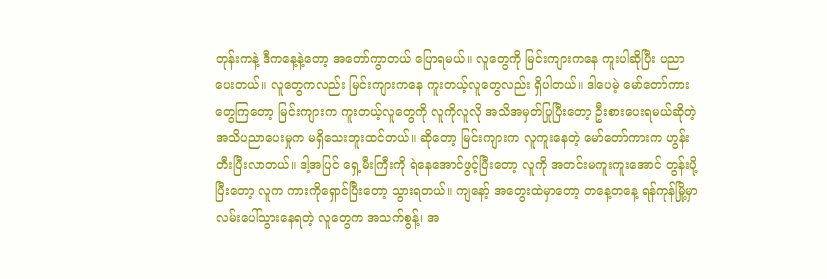တုန်းကနဲ့ ဒီကနေ့နဲ့တော့ အတော်ကွာတယ် ပြောရမယ်။ လူတွေကို မြင်းကျားကနေ ကူးပါဆိုပြီး ပညာပေးတယ်။ လူတွေကလည်း မြင်းကျားကနေ ကူးတယ့်လူတွေလည်း ရှိပါတယ်။ ဒါပေမဲ့ မော်တော်ကားတွေကြတော့ မြင်းကျားက ကူးတယ့်လူတွေကို လူကိုလူလို အသိအမှတ်ပြုပြီးတော့ ဦးစားပေးရမယ်ဆိုတဲ့ အသိပညာပေးမှုက မရှိသေးဘူးထင်တယ်။ ဆိုတော့ မြင်းကျားက လူကူးနေတဲ့ မော်တော်ကားက ဟွန်းတီးပြီးလာတယ်။ ဒါ့အပြင် ရှေ့မီးကြီးကို ရဲနေအောင်ဖွင့်ပြီးတော့ လူကို အတင်းမကူးကူးအောင် တွန်းပို့ပြီးတော့ လူက ကားကိုရှောင်ပြီးတော့ သွားရတယ်။ ကျနော့် အတွေးထဲမှာတော့ တနေ့တနေ့ ရန်ကုန်မြို့မှာ လမ်းပေါ်သွားနေရတဲ့ လူတွေက အသက်စွန့်၊ အ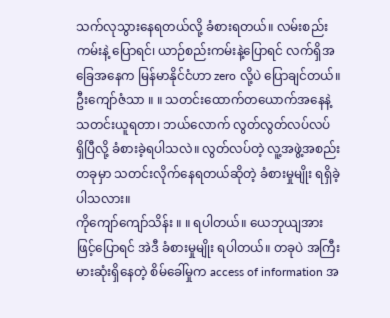သက်လုသွားနေရတယ်လို့ ခံစားရတယ်။ လမ်းစည်းကမ်းနဲ့ ပြောရင်၊ ယာဉ်စည်းကမ်းနဲ့ပြောရင် လက်ရှိအခြေအနေက မြန်မာနိုင်ငံဟာ zero လို့ပဲ ပြောချင်တယ်။
ဦးကျော်ဇံသာ ။ ။ သတင်းထောက်တယောက်အနေနဲ့ သတင်းယူရတာ၊ ဘယ်လောက် လွတ်လွတ်လပ်လပ် ရှိပြီလို့ ခံစားခဲ့ရပါသလဲ။ လွတ်လပ်တဲ့ လူ့အဖွဲ့အစည်းတခုမှာ သတင်းလိုက်နေရတယ်ဆိုတဲ့ ခံစားမှုမျိုး ရရှိခဲ့ပါသလား။
ကိုကျော်ကျော်သိန်း ။ ။ ရပါတယ်။ ယေဘုယျအားဖြင့်ပြောရင် အဲဒီ ခံစားမှုမျိုး ရပါတယ်။ တခုပဲ အကြီးမားဆုံးရှိနေတဲ့ စိမ်ခေါ်မှုက access of information အ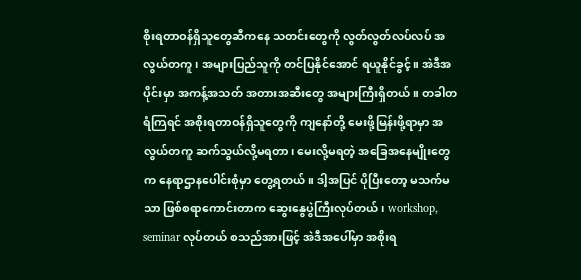စိုးရတာဝန်ရှိသူတွေဆီကနေ သတင်းတွေကို လွတ်လွတ်လပ်လပ် အလွယ်တကူ၊ အများပြည်သူကို တင်ပြနိုင်အောင် ရယူနိုင်ခွင့်။ အဲဒီအပိုင်းမှာ အကန့်အသတ် အတားအဆီးတွေ အများကြီးရှိတယ်။ တခါတရံကြရင် အစိုးရတာဝန်ရှိသူတွေကို ကျနော်တို့ မေးဖို့မြန်းဖို့ရာမှာ အလွယ်တကူ ဆက်သွယ်လို့မရတာ၊ မေးလို့မရတဲ့ အခြေအနေမျိုးတွေက နေရာဌာနပေါင်းစုံမှာ တွေ့ရတယ်။ ဒါ့အပြင် ပိုပြီးတော့ မသက်မသာ ဖြစ်စရာကောင်းတာက ဆွေးနွေပွဲကြီးလုပ်တယ်၊ workshop, seminar လုပ်တယ် စသည်အားဖြင့် အဲဒီအပေါ်မှာ အစိုးရ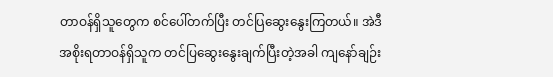တာဝန်ရှိသူတွေက စင်ပေါ်တက်ပြီး တင်ပြဆွေးနွေးကြတယ်။ အဲဒီ အစိုးရတာဝန်ရှိသူက တင်ပြဆွေးနွေးချက်ပြီးတဲ့အခါ ကျနော်ချဉ်း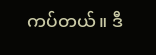ကပ်တယ်။ ဒီ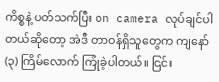ကိစ္စနဲ့ ပတ်သက်ပြီး on camera လုပ်ချင်ပါတယ်ဆိုတော့ အဲဒီ တာဝန်ရှိသူတွေက ကျနော် (၃) ကြိမ်လောက် ကြုံခဲ့ပါတယ်။ ငြင်း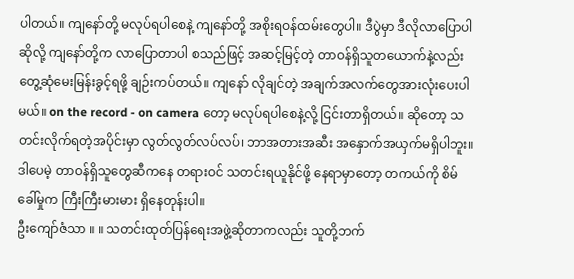ပါတယ်။ ကျနော်တို့ မလုပ်ရပါစေနဲ့ ကျနော်တို့ အစိုးရဝန်ထမ်းတွေပါ။ ဒီပွဲမှာ ဒီလိုလာပြောပါဆိုလို့ ကျနော်တို့က လာပြောတာပါ စသည်ဖြင့် အဆင့်မြင့်တဲ့ တာဝန်ရှိသူတယောက်နဲ့လည်း တွေ့ဆုံမေးမြန်းခွင့်ရဖို့ ချဉ်းကပ်တယ်။ ကျနော် လိုချင်တဲ့ အချက်အလက်တွေအားလုံးပေးပါမယ်။ on the record - on camera တော့ မလုပ်ရပါစေနဲ့လို့ ငြင်းတာရှိတယ်။ ဆိုတော့ သတင်းလိုက်ရတဲ့အပိုင်းမှာ လွတ်လွတ်လပ်လပ်၊ ဘာအတားအဆီး အနှောက်အယှက်မရှိပါဘူး။ ဒါပေမဲ့ တာဝန်ရှိသူတွေဆီကနေ တရားဝင် သတင်းရယူနိုင်ဖို့ နေရာမှာတော့ တကယ်ကို စိမ်ခေါ်မှုက ကြီးကြီးမားမား ရှိနေတုန်းပါ။
ဦးကျော်ဇံသာ ။ ။ သတင်းထုတ်ပြန်ရေးအဖွဲ့ဆိုတာကလည်း သူတို့ဘက်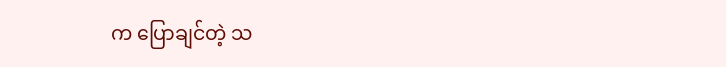က ပြောချင်တဲ့ သ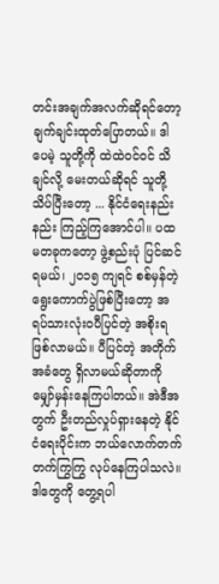တင်းအချက်အလက်ဆိုရင်တော့ ချက်ချင်းထုတ်ပြောတယ်။ ဒါပေမဲ့ သူတို့ကို ထဲထဲဝင်ဝင် သိချင်လို့ မေးတယ်ဆိုရင် သူတို့သိပ်ပြီးတော့ ... နိုင်ငံရေးနည်းနည်း ကြည့်ကြအောင်ပါ။ ပထမတခုကတော့ ဖွဲ့စည်းပုံ ပြင်ဆင်ရမယ်၊ ၂၀၁၅ ကျရင် စစ်မှန်တဲ့ ရွေးကောက်ပွဲဖြစ်ပြီးတော့ အရပ်သားလုံးဝပီပြင်တဲ့ အစိုးရဖြစ်လာမယ်။ ပီပြင်တဲ့ အတိုက်အခံတွေ ရှိလာမယ်ဆိုတာကို မျှော်မှန်းနေကြပါတယ်။ အဲဒီအတွက် ဦးတည်လှုပ်ရှားနေတဲ့ နိုင်ငံရေးပိုင်းက ဘယ်လောက်တက်တက်ကြွကြွ လုပ်နေကြပါသလဲ။ ဒါတွေကို တွေ့ရပါ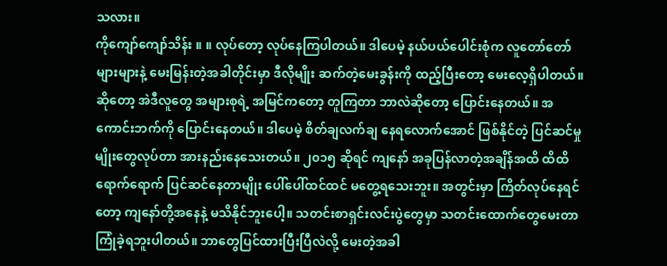သလား။
ကိုကျော်ကျော်သိန်း ။ ။ လုပ်တော့ လုပ်နေကြပါတယ်။ ဒါပေမဲ့ နယ်ပယ်ပေါင်းစုံက လူတော်တော်များများနဲ့ မေးမြန်းတဲ့အခါတိုင်းမှာ ဒီလိုမျိုး ဆက်တဲ့မေးခွန်းကို ထည့်ပြီးတော့ မေးလေ့ရှိပါတယ်။ ဆိုတော့ အဲဒီလူတွေ အများစုရဲ့ အမြင်ကတော့ တူကြတာ ဘာလဲဆိုတော့ ပြောင်းနေတယ်။ အကောင်းဘက်ကို ပြောင်းနေတယ်။ ဒါပေမဲ့ စိတ်ချလက်ချ နေရလောက်အောင် ဖြစ်နိုင်တဲ့ ပြင်ဆင်မှုမျိုးတွေလုပ်တာ အားနည်းနေသေးတယ်။ ၂၀၁၅ ဆိုရင် ကျနော် အခုပြန်လာတဲ့အချိန်အထိ ထိထိရောက်ရောက် ပြင်ဆင်နေတာမျိုး ပေါ်ပေါ်ထင်ထင် မတွေ့ရသေးဘူး။ အတွင်းမှာ ကြိတ်လုပ်နေရင်တော့ ကျနော်တို့အနေနဲ့ မသိနိုင်ဘူးပေါ့။ သတင်းစာရှင်းလင်းပွဲတွေမှာ သတင်းထောက်တွေမေးတာ ကြုံခဲ့ရဘူးပါတယ်။ ဘာတွေပြင်ထားပြီးပြီလဲလို့ မေးတဲ့အခါ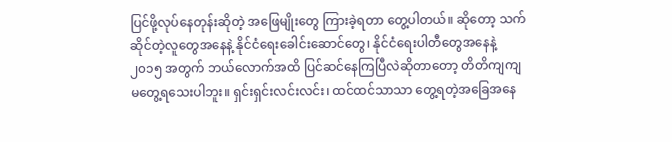ပြင်ဖို့လုပ်နေတုန်းဆိုတဲ့ အဖြေမျိုးတွေ ကြားခဲ့ရတာ တွေ့ပါတယ်။ ဆိုတော့ သက်ဆိုင်တဲ့လူတွေအနေနဲ့ နိုင်ငံရေးခေါင်းဆောင်တွေ၊ နိုင်ငံရေးပါတီတွေအနေနဲ့ ၂၀၁၅ အတွက် ဘယ်လောက်အထိ ပြင်ဆင်နေကြပြီလဲဆိုတာတော့ တိတိကျကျ မတွေ့ရသေးပါဘူး။ ရှင်းရှင်းလင်းလင်း၊ ထင်ထင်သာသာ တွေ့ရတဲ့အခြေအနေ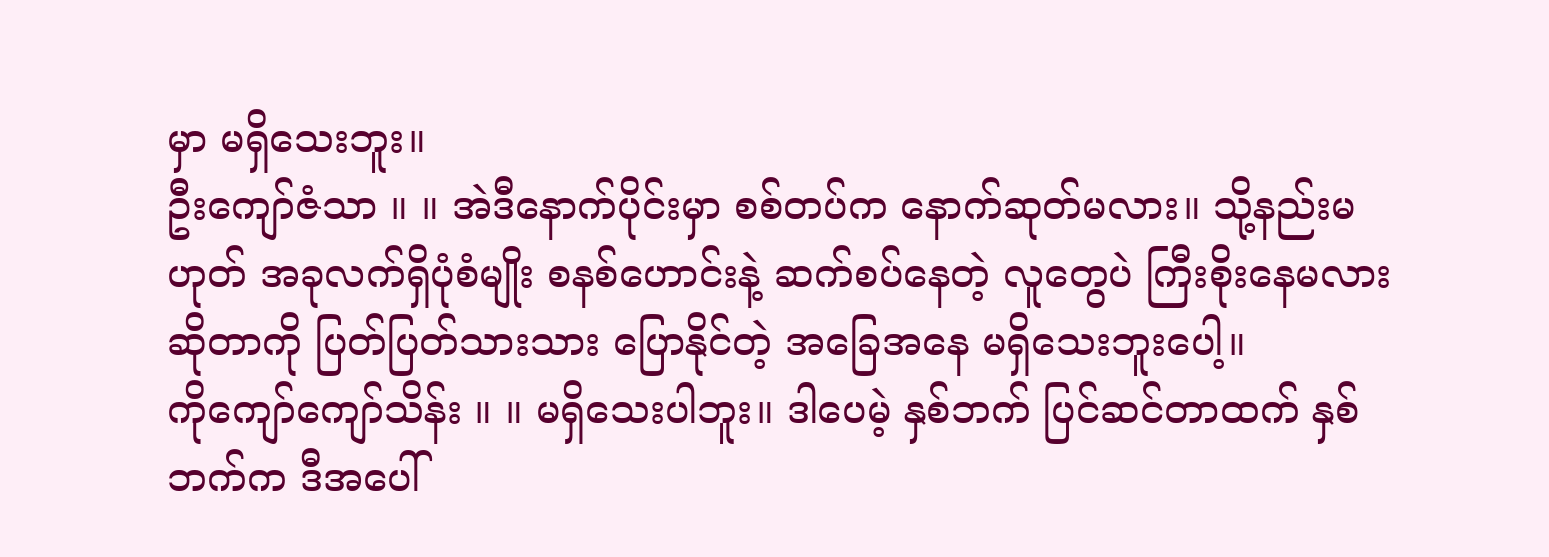မှာ မရှိသေးဘူး။
ဦးကျော်ဇံသာ ။ ။ အဲဒီနောက်ပိုင်းမှာ စစ်တပ်က နောက်ဆုတ်မလား။ သို့နည်းမဟုတ် အခုလက်ရှိပုံစံမျိုး စနစ်ဟောင်းနဲ့ ဆက်စပ်နေတဲ့ လူတွေပဲ ကြီးစိုးနေမလားဆိုတာကို ပြတ်ပြတ်သားသား ပြောနိုင်တဲ့ အခြေအနေ မရှိသေးဘူးပေါ့။
ကိုကျော်ကျော်သိန်း ။ ။ မရှိသေးပါဘူး။ ဒါပေမဲ့ နှစ်ဘက် ပြင်ဆင်တာထက် နှစ်ဘက်က ဒီအပေါ်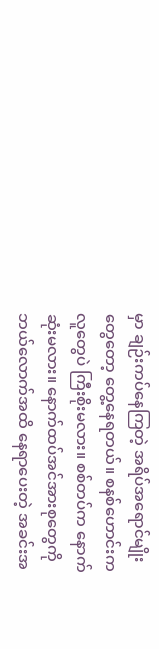မှာ ချဉ်းကပ်နေကြတဲ့ အရိပ်အရောင်မျိုးတွေတော့ တွေ့နေရတယ်။ စနစ်ဟောင်းက လူတွေပဲ ကြီးစိုးမလား။ စစ်တပ်က နောက်ဆုံးမလား။ နောက်ထပ်အင်အားစုတွေကို ဘယ်လောက်အထိ နေရာပေးတဲ့ အခင်းအ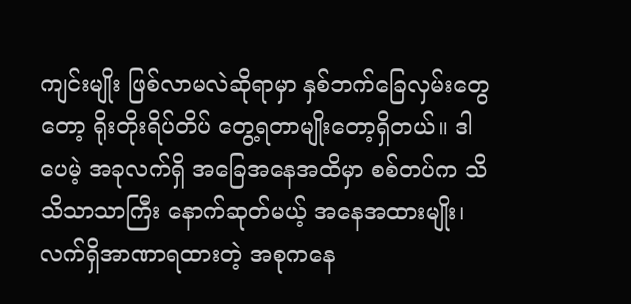ကျင်းမျိုး ဖြစ်လာမလဲဆိုရာမှာ နှစ်ဘက်ခြေလှမ်းတွေတော့ ရိုးတိုးရိပ်တိပ် တွေ့ရတာမျိုးတော့ရှိတယ်။ ဒါပေမဲ့ အခုလက်ရှိ အခြေအနေအထိမှာ စစ်တပ်က သိသိသာသာကြီး နောက်ဆုတ်မယ့် အနေအထားမျိုး၊ လက်ရှိအာဏာရထားတဲ့ အစုကနေ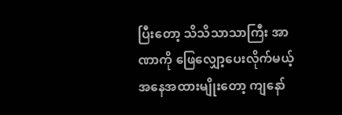ပြီးတော့ သိသိသာသာကြီး အာဏာကို ဖြေလျှော့ပေးလိုက်မယ့် အနေအထားမျိုးတော့ ကျနော်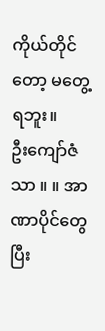ကိုယ်တိုင်တော့ မတွေ့ရဘူး။
ဦးကျော်ဇံသာ ။ ။ အာဏာပိုင်တွေပြီး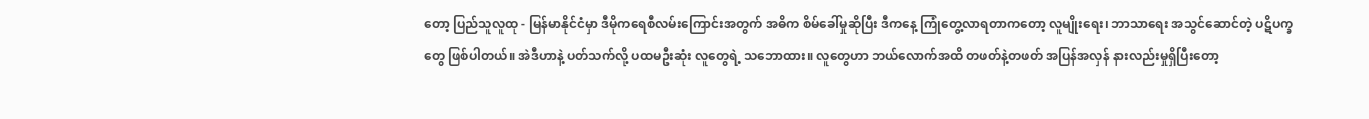တော့ ပြည်သူလူထု - မြန်မာနိုင်ငံမှာ ဒီမိုကရေစီလမ်းကြောင်းအတွက် အဓိက စိမ်ခေါ်မှုဆိုပြီး ဒီကနေ့ ကြုံတွေ့လာရတာကတော့ လူမျိုးရေး၊ ဘာသာရေး အသွင်ဆောင်တဲ့ ပဋိပက္ခတွေ ဖြစ်ပါတယ်။ အဲဒီဟာနဲ့ ပတ်သက်လို့ ပထမဦးဆုံး လူတွေရဲ့ သဘောထား။ လူတွေဟာ ဘယ်လောက်အထိ တဖတ်နဲ့တဖတ် အပြန်အလှန် နားလည်းမှုရှိပြီးတော့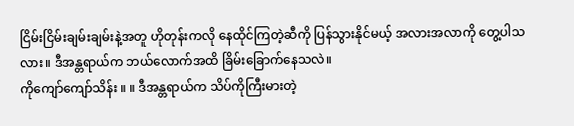ငြိမ်းငြိမ်းချမ်းချမ်းနဲ့အတူ ဟိုတုန်းကလို နေထိုင်ကြတဲ့ဆီကို ပြန်သွားနိုင်မယ့် အလားအလာကို တွေ့ပါသလား။ ဒီအန္တရာယ်က ဘယ်လောက်အထိ ခြိမ်းခြောက်နေသလဲ။
ကိုကျော်ကျော်သိန်း ။ ။ ဒီအန္တရာယ်က သိပ်ကိုကြီးမားတဲ့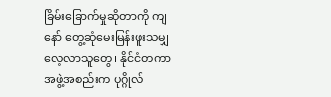ခြိမ်းခြောက်မှုဆိုတာကို ကျနော် တွေ့ဆုံမေးမြန်းဖူးသမျှ လေ့လာသူတွေ၊ နိုင်ငံတကာအဖွဲ့အစည်းက ပုဂ္ဂိုလ်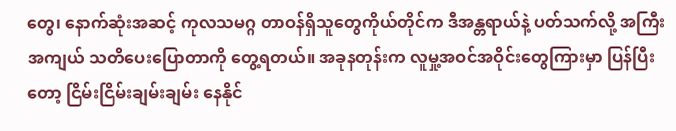တွေ၊ နောက်ဆုံးအဆင့် ကုလသမဂ္ဂ တာဝန်ရှိသူတွေကိုယ်တိုင်က ဒီအန္တရာယ်နဲ့ ပတ်သက်လို့ အကြီးအကျယ် သတိပေးပြောတာကို တွေ့ရတယ်။ အခုနတုန်းက လူမှု့အဝင်အဝိုင်းတွေကြားမှာ ပြန်ပြီးတော့ ငြိမ်းငြိမ်းချမ်းချမ်း နေနိုင်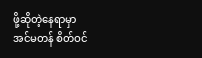ဖို့ဆိုတဲ့နေရာမှာ အင်မတန် စိတ်ဝင်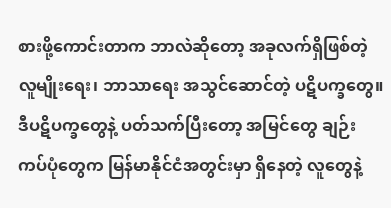စားဖို့ကောင်းတာက ဘာလဲဆိုတော့ အခုလက်ရှိဖြစ်တဲ့ လူမျိုးရေး၊ ဘာသာရေး အသွင်ဆောင်တဲ့ ပဋိပက္ခတွေ။ ဒီပဋိပက္ခတွေနဲ့ ပတ်သက်ပြီးတော့ အမြင်တွေ ချဉ်းကပ်ပုံတွေက မြန်မာနိုင်ငံအတွင်းမှာ ရှိနေတဲ့ လူတွေနဲ့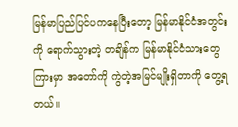မြန်မာပြည်ပြင်ပကနေပြီးတော့ မြန်မာနိုင်ငံအတွင်းကို ရောက်သွားတဲ့ တချိန်က မြန်မာနိုင်ငံသားတွေကြားမှာ အတော်ကို ကွဲတဲ့အမြင်မျိုးရှိတာကို တွေ့ရတယ်။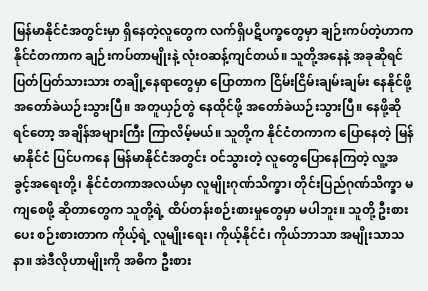မြန်မာနိုင်ငံအတွင်းမှာ ရှိနေတဲ့လူတွေက လက်ရှိပဋိပက္ခတွေမှာ ချဉ်းကပ်တဲ့ဟာက နိုင်ငံတကာက ချဉ်းကပ်တာမျိုးနဲ့ လုံးဝဆန့်ကျင်တယ်။ သူတို့အနေနဲ့ အခုဆိုရင် ပြတ်ပြတ်သားသား တချို့နေရာတွေမှာ ပြောတာက ငြိမ်းငြိမ်းချမ်းချမ်း နေနိုင်ဖို့ အတော်ခဲယဉ်းသွားပြီ။ အတူယှဉ်တွဲ နေထိုင်ဖို့ အတော်ခဲယဉ်းသွားပြီ။ နေဖို့ဆိုရင်တော့ အချိန်အများကြီး ကြာလိမ့်မယ်။ သူတို့က နိုင်ငံတကာက ပြောနေတဲ့ မြန်မာနိုင်ငံ ပြင်ပကနေ မြန်မာနိုင်ငံအတွင်း ဝင်သွားတဲ့ လူတွေပြောနေကြတဲ့ လူ့အခွင့်အရေးတို့၊ နိုင်ငံတကာအလယ်မှာ လူမျိုးဂုဏ်သိက္ခာ၊ တိုင်းပြည်ဂုဏ်သိက္ခာ မကျစေဖို့ ဆိုတာတွေက သူတို့ရဲ့ ထိပ်တန်းစဉ်းစားမှုတွေမှာ မပါဘူး။ သူတို့ ဦးစားပေး စဉ်းစားတာက ကိုယ့်ရဲ့ လူမျိုးရေး၊ ကိုယ့်နိုင်ငံ၊ ကိုယ်ဘာသာ အမျိုးသာသနာ။ အဲဒီလိုဟာမျိုးကို အဓိက ဦးစား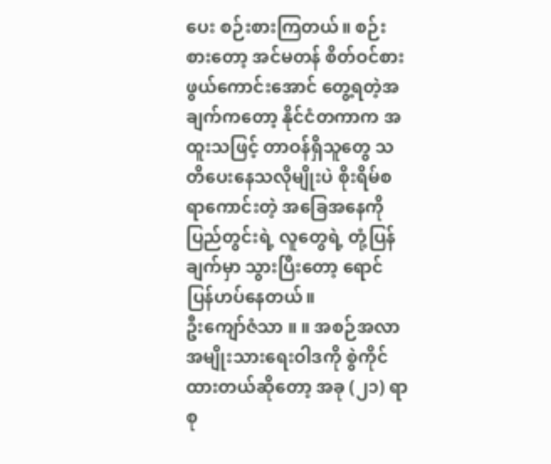ပေး စဉ်းစားကြတယ်။ စဉ်းစားတော့ အင်မတန် စိတ်ဝင်စားဖွယ်ကောင်းအောင် တွေ့ရတဲ့အချက်ကတော့ နိုင်ငံတကာက အထူးသဖြင့် တာဝန်ရှိသူတွေ သတိပေးနေသလိုမျိုးပဲ စိုးရိမ်စရာကောင်းတဲ့ အခြေအနေကို ပြည်တွင်းရဲ့ လူတွေရဲ့ တုံ့ပြန်ချက်မှာ သွားပြီးတော့ ရောင်ပြန်ဟပ်နေတယ်။
ဦးကျော်ဇံသာ ။ ။ အစဉ်အလာ အမျိုးသားရေးဝါဒကို စွဲကိုင်ထားတယ်ဆိုတော့ အခု (၂၁) ရာစု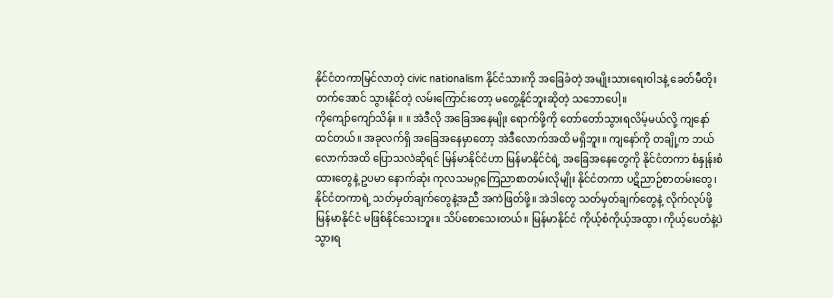နိုင်ငံတကာမြင်လာတဲ့ civic nationalism နိုင်ငံသားကို အခြေခံတဲ့ အမျိုးသားရေးဝါဒနဲ့ ခေတ်မီတိုးတက်အောင် သွားနိုင်တဲ့ လမ်းကြောင်းတော့ မတွေ့နိုင်ဘူးဆိုတဲ့ သဘောပေါ့။
ကိုကျော်ကျော်သိန်း ။ ။ အဲဒီလို အခြေအနေမျိုး ရောက်ဖို့ကို တော်တော်သွားရလိမ့်မယ်လို့ ကျနော်ထင်တယ်။ အခုလက်ရှိ အခြေအနေမှာတော့ အဲဒီလောက်အထိ မရှိဘူး။ ကျနော်ကို တချို့က ဘယ်လောက်အထိ ပြောသလဲဆိုရင် မြန်မာနိုင်ငံဟာ မြန်မာနိုင်ငံရဲ့ အခြေအနေတွေကို နိုင်ငံတကာ စံနှုန်းစံထားတွေနဲ့ ဥပမာ နောက်ဆုံး ကုလသမဂ္ဂကြေညာစာတမ်းလိုမျိုး နိုင်ငံတကာ ပဋိညာဉ်စာတမ်းတွေ၊ နိုင်ငံတကာရဲ့ သတ်မှတ်ချက်တွေနဲ့အညီ အကဲဖြတ်ဖို့။ အဲဒါတွေ သတ်မှတ်ချက်တွေနဲ့ လိုက်လုပ်ဖို့ မြန်မာနိုင်ငံ မဖြစ်နိုင်သေးဘူး။ သိပ်စောသေးတယ်။ မြန်မာနိုင်ငံ ကိုယ့်စံကိုယ့်အထွာ၊ ကိုယ့်ပေတံနဲ့ပဲ သွားရ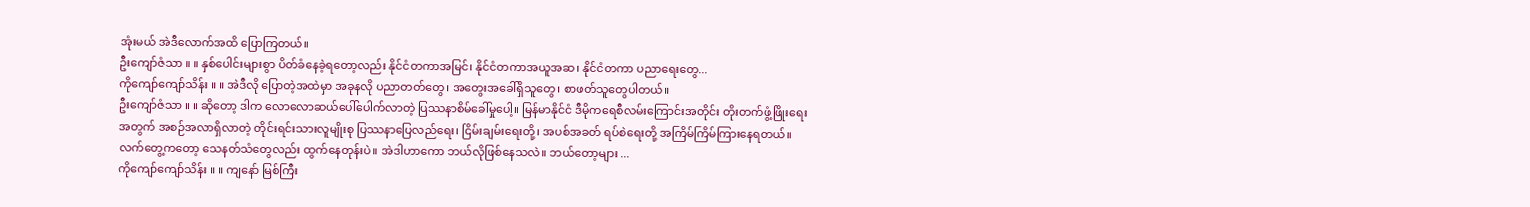အုံးမယ် အဲဒီလောက်အထိ ပြောကြတယ်။
ဦးကျော်ဇံသာ ။ ။ နှစ်ပေါင်းများစွာ ပိတ်ခံနေခဲ့ရတော့လည်း နိုင်ငံတကာအမြင်၊ နိုင်ငံတကာအယူအဆ၊ နိုင်ငံတကာ ပညာရေးတွေ...
ကိုကျော်ကျော်သိန်း ။ ။ အဲဒီလို ပြောတဲ့အထဲမှာ အခုနလို ပညာတတ်တွေ၊ အတွေးအခေါ်ရှိသူတွေ၊ စာဖတ်သူတွေပါတယ်။
ဦးကျော်ဇံသာ ။ ။ ဆိုတော့ ဒါက လောလောဆယ်ပေါ်ပေါက်လာတဲ့ ပြဿနာစိမ်ခေါ်မှုပေါ့။ မြန်မာနိုင်ငံ ဒီမိုကရေစီလမ်းကြောင်းအတိုင်း တိုးတက်ဖွံ့ဖြိုးရေးအတွက် အစဉ်အလာရှိလာတဲ့ တိုင်းရင်းသားလူမျိုးစု ပြဿနာပြေလည်ရေး၊ ငြိမ်းချမ်းရေးတို့၊ အပစ်အခတ် ရပ်စဲရေးတို့ အကြိမ်ကြိမ်ကြားနေရတယ်။ လက်တွေ့ကတော့ သေနတ်သံတွေလည်း ထွက်နေတုန်းပဲ။ အဲဒါဟာကော ဘယ်လိုဖြစ်နေသလဲ။ ဘယ်တော့များ ...
ကိုကျော်ကျော်သိန်း ။ ။ ကျနော် မြစ်ကြီး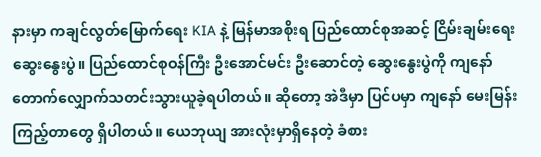နားမှာ ကချင်လွတ်မြောက်ရေး KIA နဲ့ မြန်မာအစိုးရ ပြည်ထောင်စုအဆင့် ငြိမ်းချမ်းရေးဆွေးနွေးပွဲ။ ပြည်ထောင်စုဝန်ကြီး ဦးအောင်မင်း ဦးဆောင်တဲ့ ဆွေးနွေးပွဲကို ကျနော် တောက်လျှောက်သတင်းသွားယူခဲ့ရပါတယ်။ ဆိုတော့ အဲဒီမှာ ပြင်ပမှာ ကျနော် မေးမြန်းကြည့်တာတွေ ရှိပါတယ်။ ယေဘုယျ အားလုံးမှာရှိနေတဲ့ ခံစား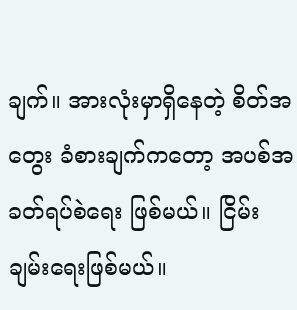ချက်။ အားလုံးမှာရှိနေတဲ့ စိတ်အတွေး ခံစားချက်ကတော့ အပစ်အခတ်ရပ်စဲရေး ဖြစ်မယ်။ ငြိမ်းချမ်းရေးဖြစ်မယ်။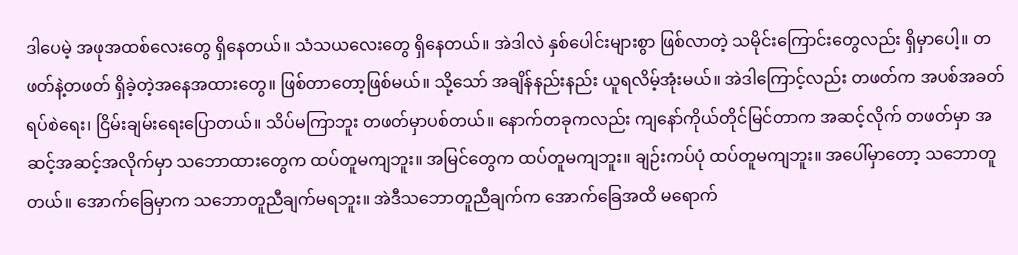ဒါပေမဲ့ အဖုအထစ်လေးတွေ ရှိနေတယ်။ သံသယလေးတွေ ရှိနေတယ်။ အဲဒါလဲ နှစ်ပေါင်းများစွာ ဖြစ်လာတဲ့ သမိုင်းကြောင်းတွေလည်း ရှိမှာပေါ့။ တဖတ်နဲ့တဖတ် ရှိခဲ့တဲ့အနေအထားတွေ။ ဖြစ်တာတော့ဖြစ်မယ်။ သို့သော် အချိန်နည်းနည်း ယူရလိမ့်အုံးမယ်။ အဲဒါကြောင့်လည်း တဖတ်က အပစ်အခတ်ရပ်စဲရေး၊ ငြိမ်းချမ်းရေးပြောတယ်။ သိပ်မကြာဘူး တဖတ်မှာပစ်တယ်။ နောက်တခုကလည်း ကျနော်ကိုယ်တိုင်မြင်တာက အဆင့်လိုက် တဖတ်မှာ အဆင့်အဆင့်အလိုက်မှာ သဘောထားတွေက ထပ်တူမကျဘူး။ အမြင်တွေက ထပ်တူမကျဘူး။ ချဉ်းကပ်ပုံ ထပ်တူမကျဘူး။ အပေါ်မှာတော့ သဘောတူတယ်။ အောက်ခြေမှာက သဘောတူညီချက်မရဘူး။ အဲဒီသဘောတူညီချက်က အောက်ခြေအထိ မရောက်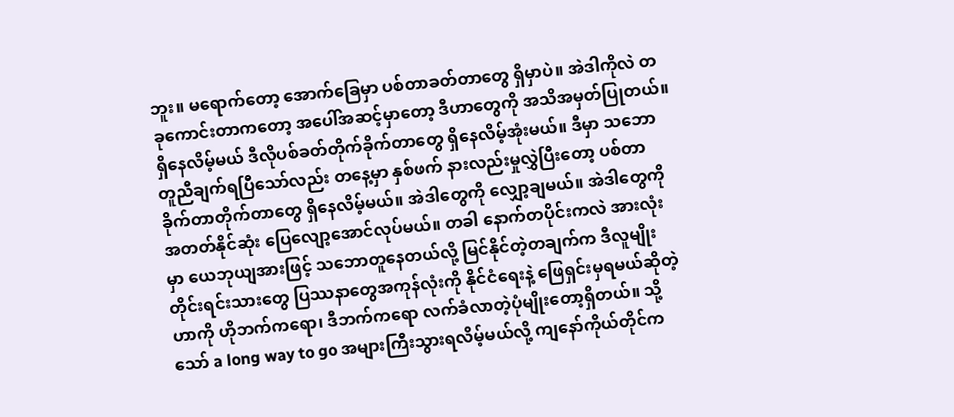ဘူး။ မရောက်တော့ အောက်ခြေမှာ ပစ်တာခတ်တာတွေ ရှိမှာပဲ။ အဲဒါကိုလဲ တခုကောင်းတာကတော့ အပေါ်အဆင့်မှာတော့ ဒီဟာတွေကို အသိအမှတ်ပြုတယ်။ ရှိနေလိမ့်မယ် ဒီလိုပစ်ခတ်တိုက်ခိုက်တာတွေ ရှိနေလိမ့်အုံးမယ်။ ဒီမှာ သဘောတူညီချက်ရပြီသော်လည်း တနေ့မှာ နှစ်ဖက် နားလည်းမှုလွှဲပြီးတော့ ပစ်တာခိုက်တာတိုက်တာတွေ ရှိနေလိမ့်မယ်။ အဲဒါတွေကို လျှော့ချမယ်။ အဲဒါတွေကို အတတ်နိုင်ဆုံး ပြေလျော့အောင်လုပ်မယ်။ တခါ နောက်တပိုင်းကလဲ အားလုံးမှာ ယေဘုယျအားဖြင့် သဘောတူနေတယ်လို့ မြင်နိုင်တဲ့တချက်က ဒီလူမျိုးတိုင်းရင်းသားတွေ ပြဿနာတွေအကုန်လုံးကို နိုင်ငံရေးနဲ့ ဖြေရှင်းမှရမယ်ဆိုတဲ့ဟာကို ဟိုဘက်ကရော၊ ဒီဘက်ကရော လက်ခံလာတဲ့ပုံမျိုးတော့ရှိတယ်။ သို့သော် a long way to go အများကြီးသွားရလိမ့်မယ်လို့ ကျနော်ကိုယ်တိုင်က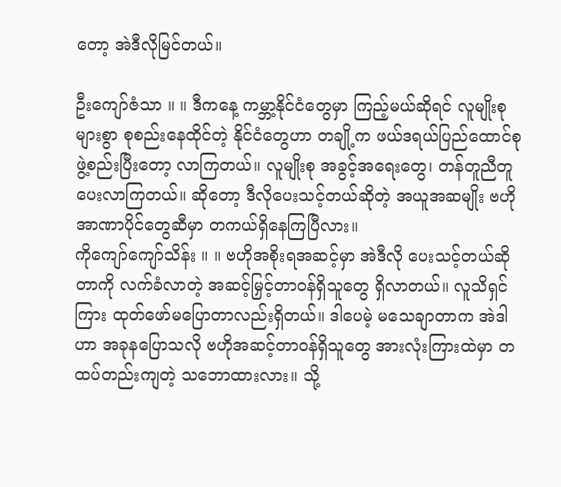တော့ အဲဒီလိုမြင်တယ်။

ဦးကျော်ဇံသာ ။ ။ ဒီကနေ့ ကမ္ဘာ့နိုင်ငံတွေမှာ ကြည့်မယ်ဆိုရင် လူမျိုးစုများစွာ စုစည်းနေထိုင်တဲ့ နိုင်ငံတွေဟာ တချို့က ဖယ်ဒရယ်ပြည်ထောင်စု ဖွဲ့စည်းပြီးတော့ လာကြတယ်။ လူမျိုးစု အခွင့်အရေးတွေ၊ တန်တူညီတူ ပေးလာကြတယ်။ ဆိုတော့ ဒီလိုပေးသင့်တယ်ဆိုတဲ့ အယူအဆမျိုး ဗဟိုအာဏာပိုင်တွေဆီမှာ တကယ်ရှိနေကြပြီလား။
ကိုကျော်ကျော်သိန်း ။ ။ ဗဟိုအစိုးရအဆင့်မှာ အဲဒီလို ပေးသင့်တယ်ဆိုတာကို လက်ခံလာတဲ့ အဆင့်မြှင့်တာဝန်ရှိသူတွေ ရှိလာတယ်။ လူသိရှင်ကြား ထုတ်ဖော်မပြောတာလည်းရှိတယ်။ ဒါပေမဲ့ မသေချာတာက အဲဒါဟာ အခုနပြောသလို ဗဟိုအဆင့်တာဝန်ရှိသူတွေ အားလုံးကြားထဲမှာ တထပ်တည်းကျတဲ့ သဘောထားလား။ သို့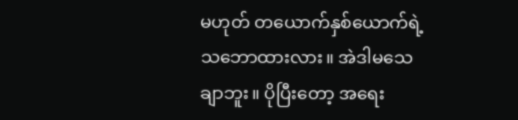မဟုတ် တယောက်နှစ်ယောက်ရဲ့ သဘောထားလား။ အဲဒါမသေချာဘူး။ ပိုပြီးတော့ အရေး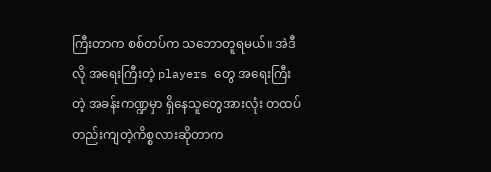ကြီးတာက စစ်တပ်က သဘောတူရမယ်။ အဲဒီလို အရေးကြီးတဲ့ players တွေ အရေးကြီးတဲ့ အခန်းကဏ္ဍမှာ ရှိနေသူတွေအားလုံး တထပ်တည်းကျတဲ့ကိစ္စလားဆိုတာက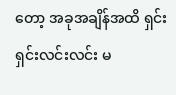တော့ အခုအချိန်အထိ ရှင်းရှင်းလင်းလင်း မ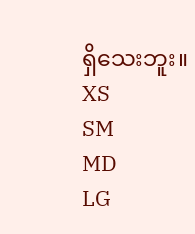ရှိသေးဘူး။
XS
SM
MD
LG